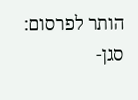הותר לפרסום: סגן-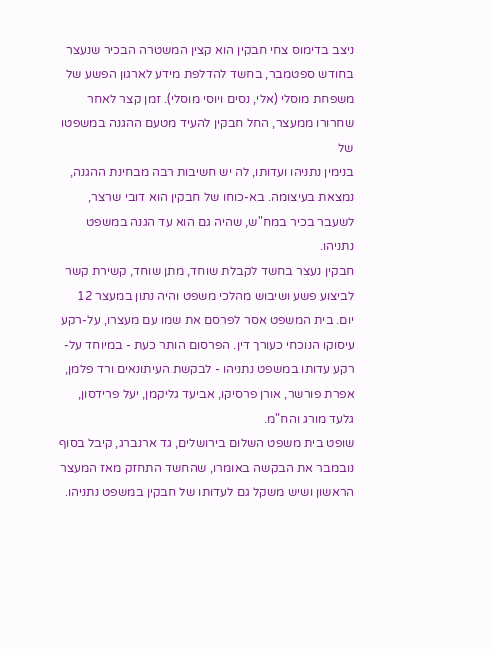ניצב בדימוס צחי חבקין הוא קצין המשטרה הבכיר שנעצר בחודש ספטמבר, בחשד להדלפת מידע לארגון הפשע של משפחת מוסלי (אלי, נסים ויוסי מוסלי). זמן קצר לאחר שחרורו ממעצר, החל חבקין להעיד מטעם ההגנה במשפטו של
בנימין נתניהו ועדותו, לה יש חשיבות רבה מבחינת ההגנה, נמצאת בעיצומה. בא-כוחו של חבקין הוא דובי שרצר, לשעבר בכיר במח"ש, שהיה גם הוא עד הגנה במשפט נתניהו.
חבקין נעצר בחשד לקבלת שוחד, מתן שוחד, קשירת קשר לביצוע פשע ושיבוש מהלכי משפט והיה נתון במעצר 12 יום. בית המשפט אסר לפרסם את שמו עם מעצרו, על-רקע עיסוקו הנוכחי כעורך דין. הפרסום הותר כעת - במיוחד על-רקע עדותו במשפט נתניהו - לבקשת העיתונאים ורד פלמן, אפרת פורשר, אורן פרסיקו, אביעד גליקמן, יעל פרידסון, גלעד מורג והח"מ.
שופט בית משפט השלום בירושלים, גד ארנברג, קיבל בסוף נובמבר את הבקשה באומרו, שהחשד התחזק מאז המעצר הראשון ושיש משקל גם לעדותו של חבקין במשפט נתניהו.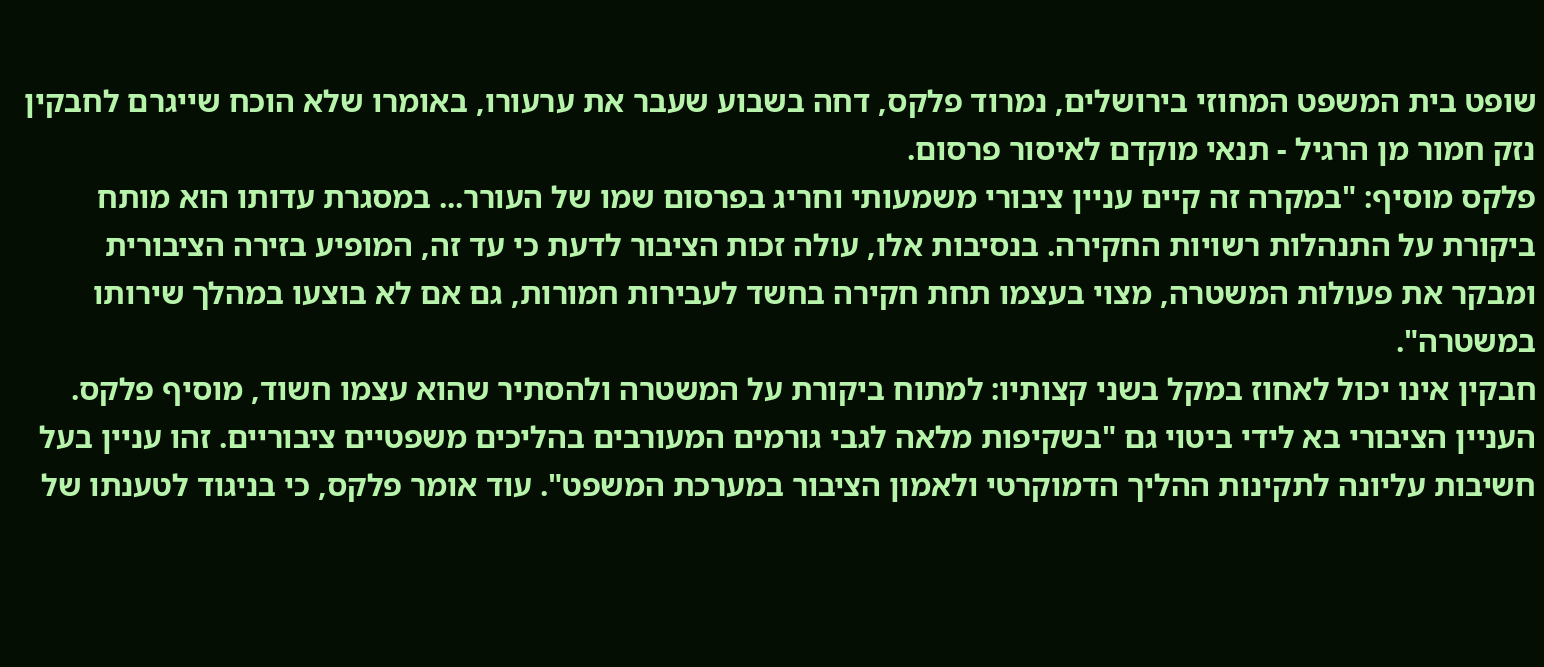שופט בית המשפט המחוזי בירושלים, נמרוד פלקס, דחה בשבוע שעבר את ערעורו, באומרו שלא הוכח שייגרם לחבקין נזק חמור מן הרגיל - תנאי מוקדם לאיסור פרסום.
פלקס מוסיף: "במקרה זה קיים עניין ציבורי משמעותי וחריג בפרסום שמו של העורר... במסגרת עדותו הוא מותח ביקורת על התנהלות רשויות החקירה. בנסיבות אלו, עולה זכות הציבור לדעת כי עד זה, המופיע בזירה הציבורית ומבקר את פעולות המשטרה, מצוי בעצמו תחת חקירה בחשד לעבירות חמורות, גם אם לא בוצעו במהלך שירותו במשטרה".
חבקין אינו יכול לאחוז במקל בשני קצותיו: למתוח ביקורת על המשטרה ולהסתיר שהוא עצמו חשוד, מוסיף פלקס. העניין הציבורי בא לידי ביטוי גם "בשקיפות מלאה לגבי גורמים המעורבים בהליכים משפטיים ציבוריים. זהו עניין בעל חשיבות עליונה לתקינות ההליך הדמוקרטי ולאמון הציבור במערכת המשפט". עוד אומר פלקס, כי בניגוד לטענתו של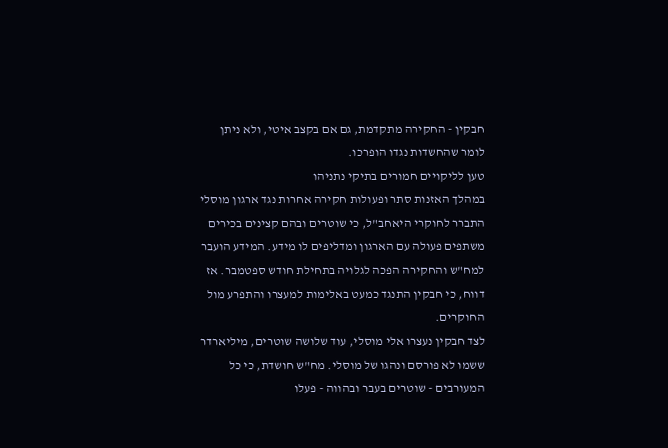חבקין - החקירה מתקדמת, גם אם בקצב איטי, ולא ניתן לומר שהחשדות נגדו הופרכו.
טען לליקויים חמורים בתיקי נתניהו
במהלך האזנות סתר ופעולות חקירה אחרות נגד ארגון מוסלי התברר לחוקרי היאחב"ל, כי שוטרים ובהם קצינים בכירים משתפים פעולה עם הארגון ומדליפים לו מידע. המידע הועבר למח"ש והחקירה הפכה לגלויה בתחילת חודש ספטמבר. אז דווח, כי חבקין התנגד כמעט באלימות למעצרו והתפרע מול החוקרים.
לצד חבקין נעצרו אלי מוסלי, עוד שלושה שוטרים, מיליארדר ששמו לא פורסם ונהגו של מוסלי. מח"ש חושדת, כי כל המעורבים - שוטרים בעבר ובהווה - פעלו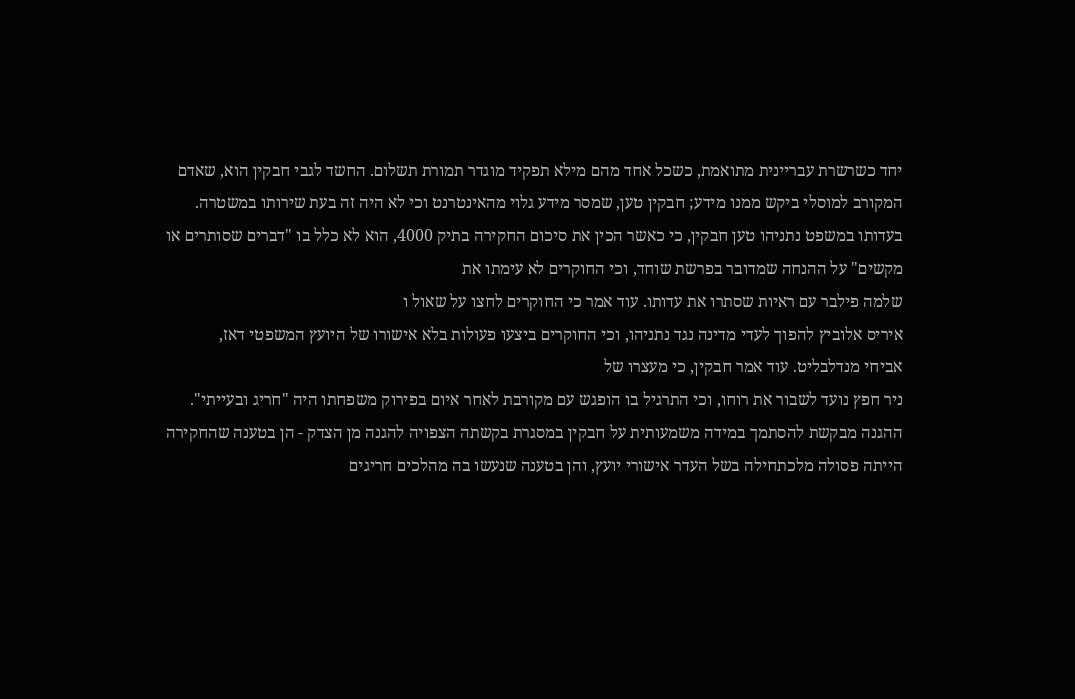יחד כשרשרת עבריינית מתואמת, כשכל אחד מהם מילא תפקיד מוגדר תמורת תשלום. החשד לגבי חבקין הוא, שאדם המקורב למוסלי ביקש ממנו מידע; חבקין טען, שמסר מידע גלוי מהאינטרנט וכי לא היה זה בעת שירותו במשטרה.
בעדותו במשפט נתניהו טען חבקין, כי כאשר הכין את סיכום החקירה בתיק 4000, הוא לא כלל בו "דברים שסותרים או מקשים" על ההנחה שמדובר בפרשת שוחד, וכי החוקרים לא עימתו את
שלמה פילבר עם ראיות שסתרו את עדותו. עוד אמר כי החוקרים לחצו על שאול ו
איריס אלוביץ להפוך לעדי מדינה נגד נתניהו, וכי החוקרים ביצעו פעולות בלא אישורו של היועץ המשפטי דאז,
אביחי מנדלבליט. עוד אמר חבקין, כי מעצרו של
ניר חפץ נועד לשבור את רוחו, וכי התרגיל בו הופגש עם מקורבת לאחר איום בפירוק משפחתו היה "חריג ובעייתי".
ההגנה מבקשת להסתמך במידה משמעותית על חבקין במסגרת בקשתה הצפויה להגנה מן הצדק - הן בטענה שהחקירה הייתה פסולה מלכתחילה בשל העדר אישורי יועץ, והן בטענה שנעשו בה מהלכים חריגים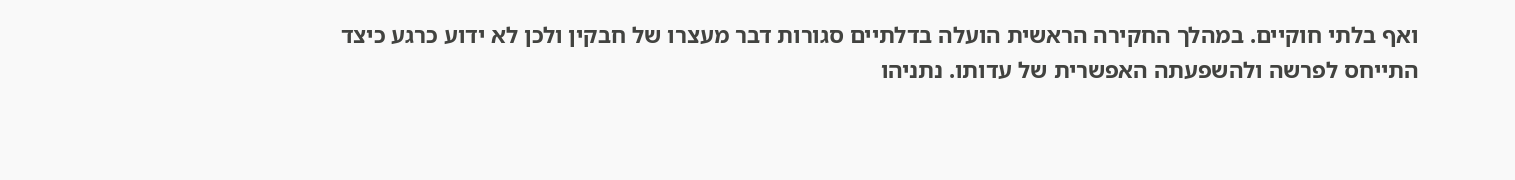ואף בלתי חוקיים. במהלך החקירה הראשית הועלה בדלתיים סגורות דבר מעצרו של חבקין ולכן לא ידוע כרגע כיצד התייחס לפרשה ולהשפעתה האפשרית של עדותו. נתניהו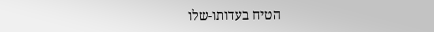הטיח בעדותו-שלו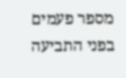מספר פעמים בפני התביעה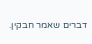דברים שאמר חבקין.